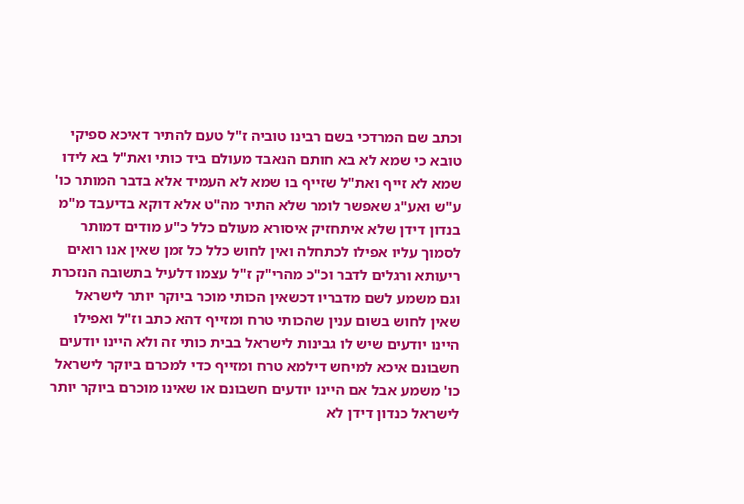וכתב שם המרדכי בשם רבינו טוביה ז"ל טעם להתיר דאיכא ספיקי טובא כי שמא לא בא חותם הנאבד מעולם ביד כותי ואת"ל בא לידו שמא לא זייף ואת"ל שזייף בו שמא לא העמיד אלא בדבר המותר כו' ע"ש ואע"ג שאפשר לומר שלא התיר מה"ט אלא דוקא בדיעבד מ"מ בנדון דידן שלא איתחזיק איסורא מעולם כלל כ"ע מודים דמותר לסמוך עליו אפילו לכתחלה ואין לחוש כלל כל זמן שאין אנו רואים ריעותא ורגלים לדבר וכ"כ מהרי"ק ז"ל עצמו דלעיל בתשובה הנזכרת וגם משמע לשם מדבריו דכשאין הכותי מוכר ביוקר יותר לישראל שאין לחוש בשום ענין שהכותי טרח ומזייף דהא כתב וז"ל ואפילו היינו יודעים שיש לו גבינות לישראל בבית כותי זה ולא היינו יודעים חשבונם איכא למיחש דילמא טרח ומזייף כדי למכרם ביוקר לישראל כו' משמע אבל אם היינו יודעים חשבונם או שאינו מוכרם ביוקר יותר לישראל כנדון דידן לא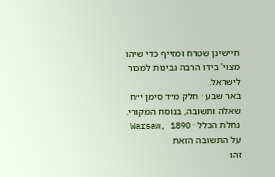חיישינן שטרח ומזייף כדי שיהו מצוי' בידו הרבה גבינות למכור לישראל.
באר שבע · חלק מ״ד סימן י״ח
שאלה ותשובה, בנוסח המקורי.
נחלת הכלל · Warsaw, 1890
על התשובה הזאת
זהו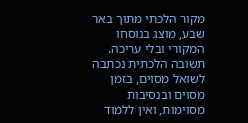מקור הלכתי מתוך באר שבע, מוצג בנוסחו המקורי ובלי עריכה. תשובה הלכתית נכתבה לשואל מסוים, בזמן מסוים ובנסיבות מסוימות, ואין ללמוד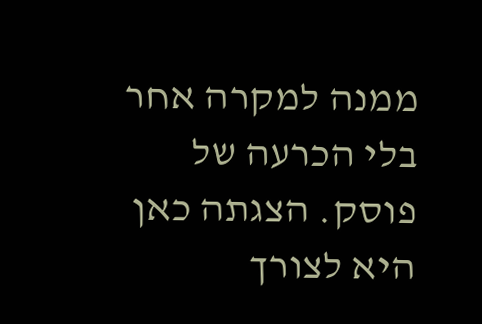ממנה למקרה אחר בלי הכרעה של פוסק. הצגתה כאן היא לצורך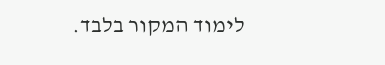לימוד המקור בלבד.